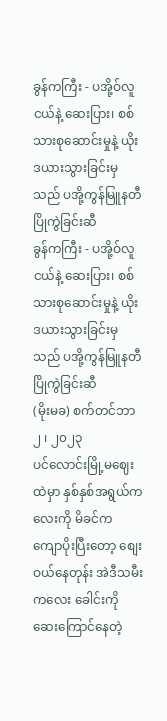ခွန်ကကြီး - ပအို့ဝ်လူငယ်နဲ့ ဆေးပြား၊ စစ်သားစုဆောင်းမှုနဲ့ ယိုးဒယားသွားခြင်းမှသည် ပအို့ကွန်မြူနတီ ပြိုကွဲခြင်းဆီ
ခွန်ကကြီး - ပအို့ဝ်လူငယ်နဲ့ ဆေးပြား၊ စစ်သားစုဆောင်းမှုနဲ့ ယိုးဒယားသွားခြင်းမှသည် ပအို့ကွန်မြူနတီ ပြိုကွဲခြင်းဆီ
(မိုးမခ) စက်တင်ဘာ ၂ ၊ ၂၀၂၃
ပင်လောင်းမြို့မဈေးထဲမှာ နှစ်နှစ်အရွယ်ကလေးကို မိခင်က ကျောပိုးပြီးတော့ စျေးဝယ်နေတုန်း အဲဒီသမီးကလေး ခေါင်းကို ဆေးကြောင်နေတဲ့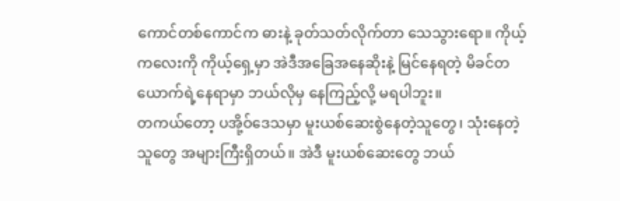ကောင်တစ်ကောင်က ဓားနဲ့ ခုတ်သတ်လိုက်တာ သေသွားရော။ ကိုယ့်ကလေးကို ကိုယ့်ရှေ့မှာ အဲဒီအခြေအနေဆိုးနဲ့ မြင်နေရတဲ့ မိခင်တယောက်ရဲ့နေရာမှာ ဘယ်လိုမှ နေကြည့်လို့ မရပါဘူး။
တကယ်တော့ ပအို့ဝ်ဒေသမှာ မူးယစ်ဆေးစွဲနေတဲ့သူတွေ၊ သုံးနေတဲ့သူတွေ အများကြီးရှိတယ်။ အဲဒီ မူးယစ်ဆေးတွေ ဘယ်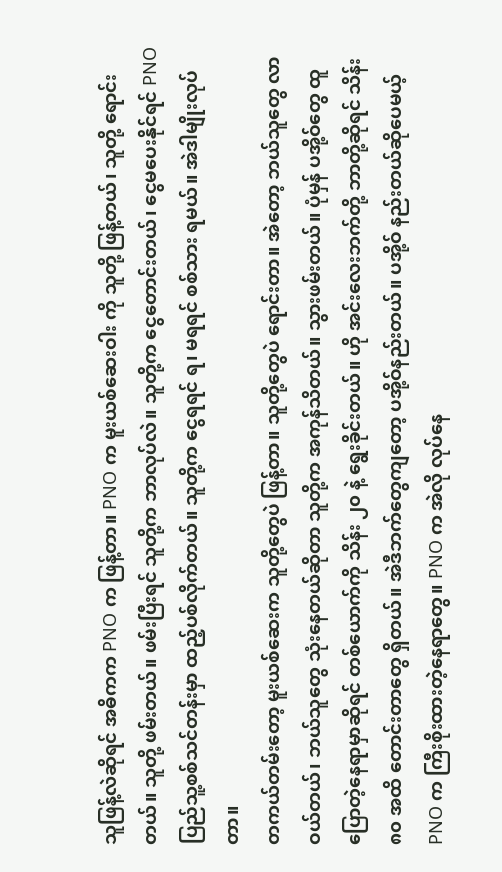သူဖြန့်လဲဆိုရင် အဓိကက PNO က ဖြန့်တာ။ PNO က မူးယစ်ဆေးဝါး ကို သူတို့ ဖြန့်တယ်၊ သူတို့ ရောင်းတယ်။ သူတို့ ဖမ်းတယ်။ ဖမ်းပြီးရင် သူတို့က ဘာလုပ်လဲ။ သူတို့က ငွေတောင်းတယ်၊ ငွေမပေးနိုင်ရင် PNO ပြည်သူ့စစ်သင်တန်းမှာ ထည့်ပစ်လိုက်တယ်။ သူတို့က ငွေရရင် ရ၊ မရရင် စစ်သား ရမယ်။ အဲဒါမျိုးလုပ်တာ။
တကယ်တမ်းတော့ မူးယစ်ဆေးက သူတို့တွေပဲ ဖြန့်တာ။ သူတို့တွေပဲ ရောင်းတာ။ အဲတော့ ဘယ်သူတွေ လာဝယ်တယ်၊ ဘယ်သူတွေ သုံးနေတယ်ဆိုတာ သူတို့က အကုန်သိတယ်။ သွားဖမ်းတယ်။ ပုံမှန် ပအို့ဝ်တွေ ထူပြောတဲ့နေရာမှာဆိုရင် တစ်ယောက်ကို သိန်း ၂၀ နဲ့ ရွေးခိုင်းတယ်။ ဟို အင်းလေးဘက်တို့ ဘာတို့ဆိုရင် သိန်း ၈၀ အထိ တောင်းတာတွေ ရှိတယ်။ အဲဒီဘက်တွေကျတော့ ပအို့ဝ်နည်းတယ်။ ပအို့ဝ် နည်းတယ်ဆိုပေမယ့် PNO က ကြီးစိုးထားတဲ့နေရာတွေ။ PNO က အဲလို လုပ်နေ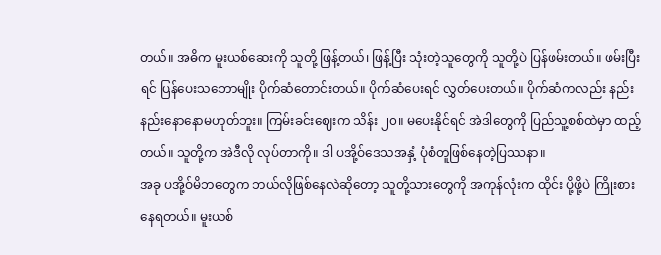တယ်။ အဓိက မူးယစ်ဆေးကို သူတို့ ဖြန့်တယ်၊ ဖြန့်ပြီး သုံးတဲ့သူတွေကို သူတို့ပဲ ပြန်ဖမ်းတယ်။ ဖမ်းပြီးရင် ပြန်ပေးသဘောမျိုး ပိုက်ဆံတောင်းတယ်။ ပိုက်ဆံပေးရင် လွှတ်ပေးတယ်။ ပိုက်ဆံကလည်း နည်းနည်းနောနောမဟုတ်ဘူး။ ကြမ်းခင်းဈေးက သိန်း ၂၀။ မပေးနိုင်ရင် အဲဒါတွေကို ပြည်သူ့စစ်ထဲမှာ ထည့်တယ်။ သူတို့က အဲဒီလို လုပ်တာကို။ ဒါ ပအို့ဝ်ဒေသအနှံ့ ပုံစံတူဖြစ်နေတဲ့ပြဿနာ။
အခု ပအို့ဝ်မိဘတွေက ဘယ်လိုဖြစ်နေလဲဆိုတော့ သူတို့သားတွေကို အကုန်လုံးက ထိုင်း ပို့ဖို့ပဲ ကြိုးစားနေရတယ်။ မူးယစ်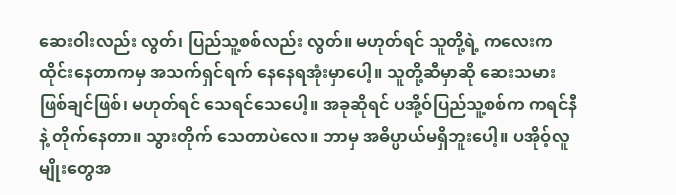ဆေးဝါးလည်း လွတ်၊ ပြည်သူ့စစ်လည်း လွတ်။ မဟုတ်ရင် သူတို့ရဲ့ ကလေးက ထိုင်းနေတာကမှ အသက်ရှင်ရက် နေနေရအုံးမှာပေါ့။ သူတို့ဆီမှာဆို ဆေးသမားဖြစ်ချင်ဖြစ်၊ မဟုတ်ရင် သေရင်သေပေါ့။ အခုဆိုရင် ပအို့ဝ်ပြည်သူ့စစ်က ကရင်နီနဲ့ တိုက်နေတာ။ သွားတိုက် သေတာပဲလေ။ ဘာမှ အဓိပ္ပာယ်မရှိဘူးပေါ့။ ပအိုဝ့်လူမျိုးတွေအ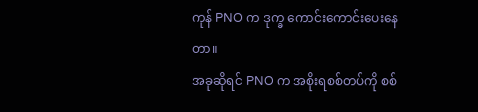ကုန် PNO က ဒုက္ခ ကောင်းကောင်းပေးနေတာ။
အခုဆိုရင် PNO က အစိုးရစစ်တပ်ကို စစ်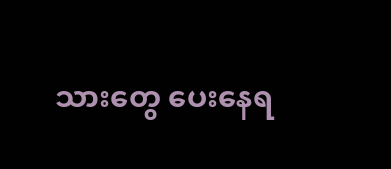သားတွေ ပေးနေရ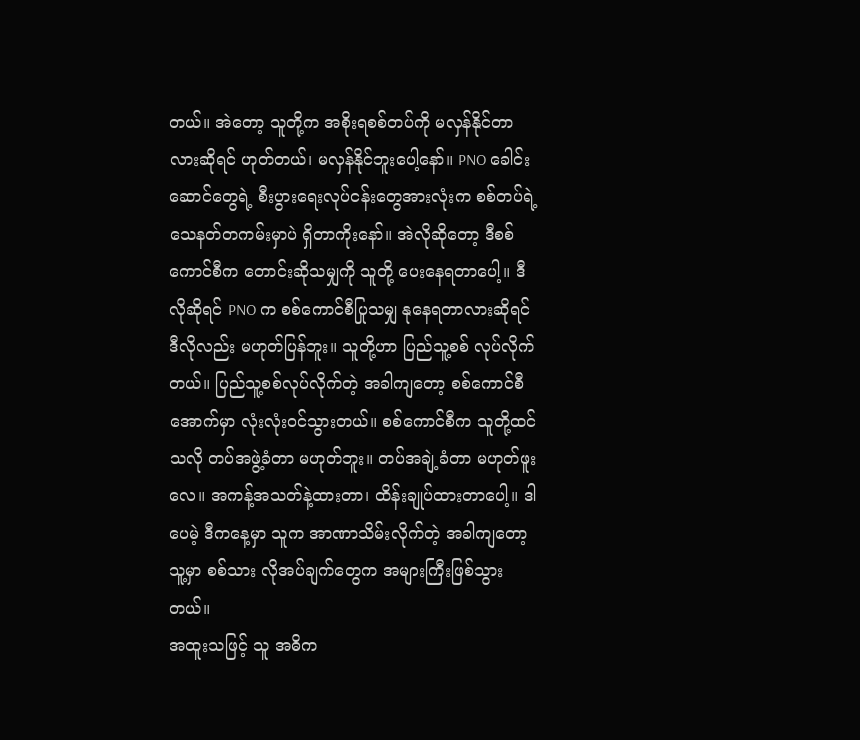တယ်။ အဲတော့ သူတို့က အစိုးရစစ်တပ်ကို မလှန်နိုင်တာလားဆိုရင် ဟုတ်တယ်၊ မလှန်နိုင်ဘူးပေါ့နော်။ PNO ခေါင်းဆောင်တွေရဲ့ စီးပွားရေးလုပ်ငန်းတွေအားလုံးက စစ်တပ်ရဲ့ သေနတ်တကမ်းမှာပဲ ရှိတာကိုးနော်။ အဲလိုဆိုတော့ ဒီစစ်ကောင်စီက တောင်းဆိုသမျှကို သူတို့ ပေးနေရတာပေါ့။ ဒီလိုဆိုရင် PNO က စစ်ကောင်စီပြုသမျှ နုနေရတာလားဆိုရင် ဒီလိုလည်း မဟုတ်ပြန်ဘူး။ သူတို့ဟာ ပြည်သူ့စစ် လုပ်လိုက်တယ်။ ပြည်သူ့စစ်လုပ်လိုက်တဲ့ အခါကျတော့ စစ်ကောင်စီအောက်မှာ လုံးလုံးဝင်သွားတယ်။ စစ်ကောင်စီက သူတို့ထင်သလို တပ်အဖွဲ့ခံတာ မဟုတ်ဘူး။ တပ်အချဲ့ခံတာ မဟုတ်ဖူးလေ။ အကန့်အသတ်နဲ့ထားတာ၊ ထိန်းချုပ်ထားတာပေါ့။ ဒါပေမဲ့ ဒီကနေ့မှာ သူက အာဏာသိမ်းလိုက်တဲ့ အခါကျတော့ သူ့မှာ စစ်သား လိုအပ်ချက်တွေက အများကြီးဖြစ်သွားတယ်။
အထူးသဖြင့် သူ အဓိက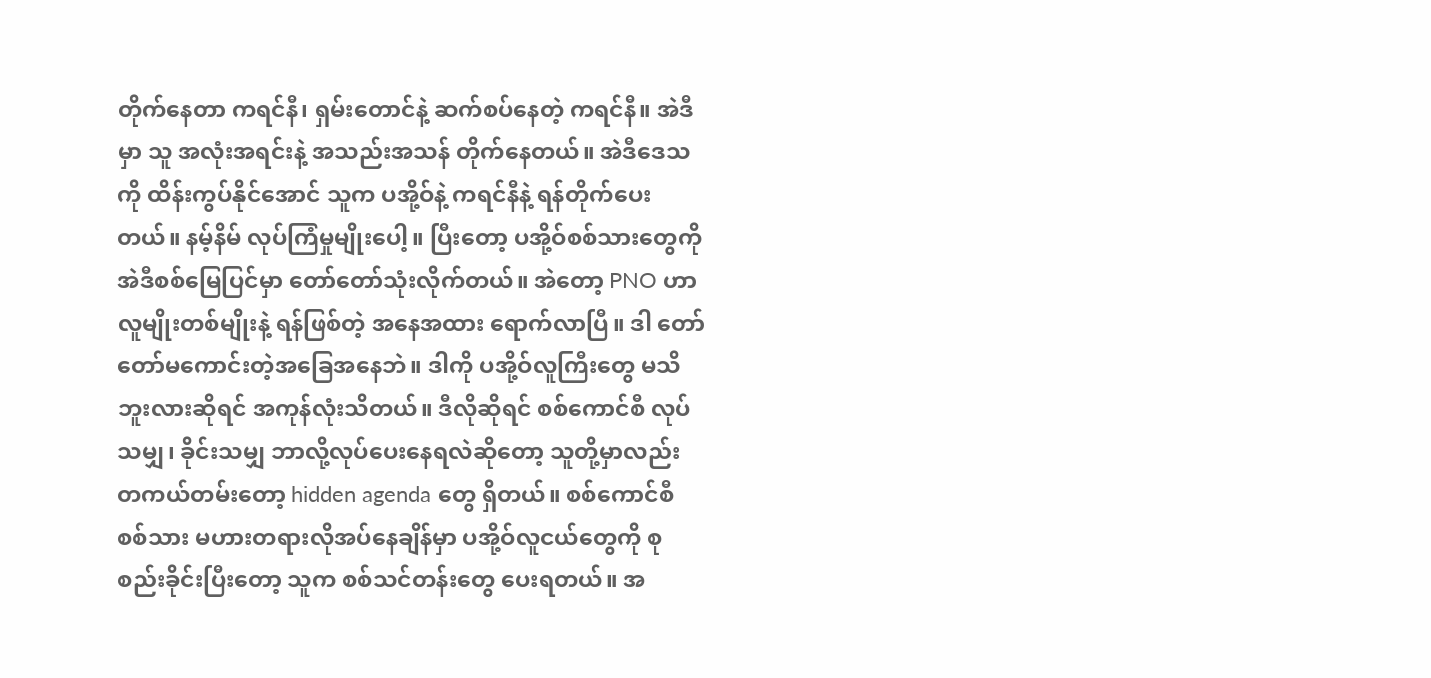တိုက်နေတာ ကရင်နီ၊ ရှမ်းတောင်နဲ့ ဆက်စပ်နေတဲ့ ကရင်နီ။ အဲဒီမှာ သူ အလုံးအရင်းနဲ့ အသည်းအသန် တိုက်နေတယ်။ အဲဒီဒေသကို ထိန်းကွပ်နိုင်အောင် သူက ပအို့ဝ်နဲ့ ကရင်နီနဲ့ ရန်တိုက်ပေးတယ်။ နမ့်နိမ် လုပ်ကြံမှုမျိုးပေါ့။ ပြီးတော့ ပအို့ဝ်စစ်သားတွေကို အဲဒီစစ်မြေပြင်မှာ တော်တော်သုံးလိုက်တယ်။ အဲတော့ PNO ဟာ လူမျိုးတစ်မျိုးနဲ့ ရန်ဖြစ်တဲ့ အနေအထား ရောက်လာပြီ။ ဒါ တော်တော်မကောင်းတဲ့အခြေအနေဘဲ။ ဒါကို ပအို့ဝ်လူကြီးတွေ မသိဘူးလားဆိုရင် အကုန်လုံးသိတယ်။ ဒီလိုဆိုရင် စစ်ကောင်စီ လုပ်သမျှ၊ ခိုင်းသမျှ ဘာလို့လုပ်ပေးနေရလဲဆိုတော့ သူတို့မှာလည်း တကယ်တမ်းတော့ hidden agenda တွေ ရှိတယ်။ စစ်ကောင်စီ စစ်သား မဟားတရားလိုအပ်နေချိန်မှာ ပအို့ဝ်လူငယ်တွေကို စုစည်းခိုင်းပြီးတော့ သူက စစ်သင်တန်းတွေ ပေးရတယ်။ အ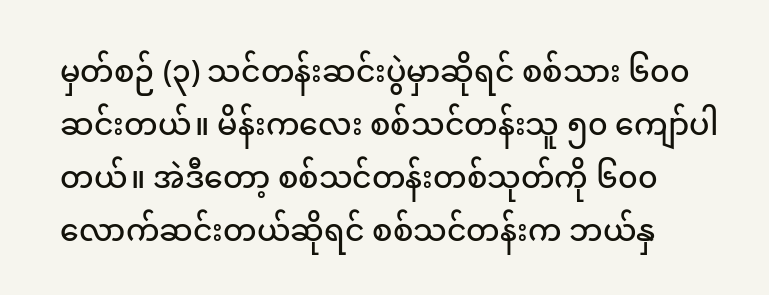မှတ်စဉ် (၃) သင်တန်းဆင်းပွဲမှာဆိုရင် စစ်သား ၆၀၀ ဆင်းတယ်။ မိန်းကလေး စစ်သင်တန်းသူ ၅၀ ကျော်ပါတယ်။ အဲဒီတော့ စစ်သင်တန်းတစ်သုတ်ကို ၆၀၀ လောက်ဆင်းတယ်ဆိုရင် စစ်သင်တန်းက ဘယ်နှ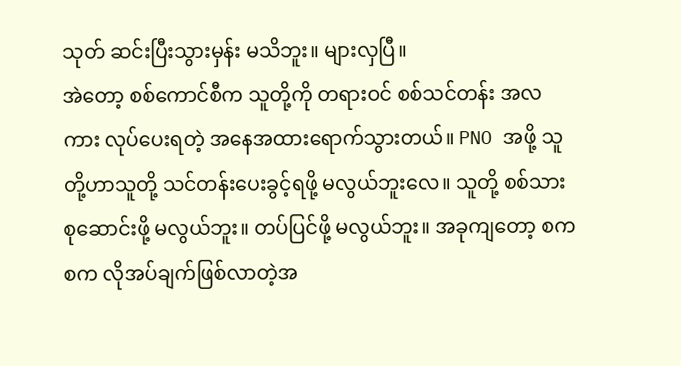သုတ် ဆင်းပြီးသွားမှန်း မသိဘူး။ များလှပြီ။
အဲတော့ စစ်ကောင်စီက သူတို့ကို တရားဝင် စစ်သင်တန်း အလကား လုပ်ပေးရတဲ့ အနေအထားရောက်သွားတယ်။ PNO အဖို့ သူတို့ဟာသူတို့ သင်တန်းပေးခွင့်ရဖို့ မလွယ်ဘူးလေ။ သူတို့ စစ်သားစုဆောင်းဖို့ မလွယ်ဘူး။ တပ်ပြင်ဖို့ မလွယ်ဘူး။ အခုကျတော့ စကစက လိုအပ်ချက်ဖြစ်လာတဲ့အ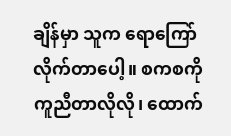ချိန်မှာ သူက ရောကြော်လိုက်တာပေါ့။ စကစကို ကူညီတာလိုလို၊ ထောက်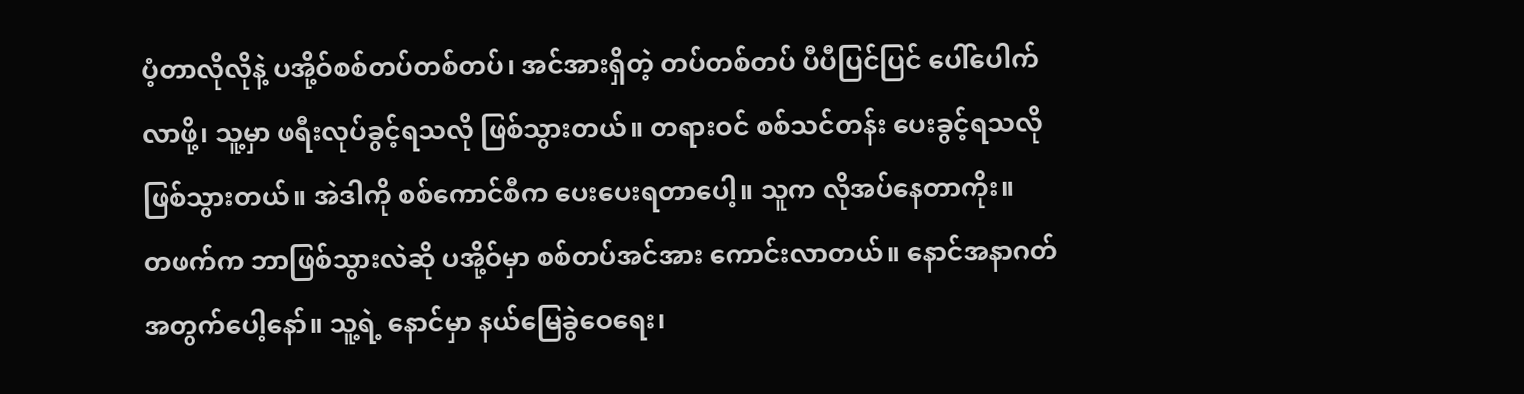ပံ့တာလိုလိုနဲ့ ပအို့ဝ်စစ်တပ်တစ်တပ်၊ အင်အားရှိတဲ့ တပ်တစ်တပ် ပီပီပြင်ပြင် ပေါ်ပေါက်လာဖို့၊ သူ့မှာ ဖရီးလုပ်ခွင့်ရသလို ဖြစ်သွားတယ်။ တရားဝင် စစ်သင်တန်း ပေးခွင့်ရသလို ဖြစ်သွားတယ်။ အဲဒါကို စစ်ကောင်စီက ပေးပေးရတာပေါ့။ သူက လိုအပ်နေတာကိုး။
တဖက်က ဘာဖြစ်သွားလဲဆို ပအို့ဝ်မှာ စစ်တပ်အင်အား ကောင်းလာတယ်။ နောင်အနာဂတ်အတွက်ပေါ့နော်။ သူ့ရဲ့ နောင်မှာ နယ်မြေခွဲဝေရေး၊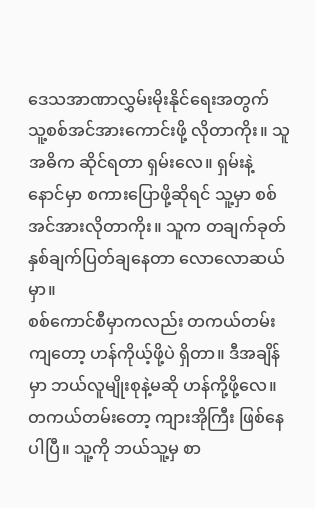ဒေသအာဏာလွှမ်းမိုးနိုင်ရေးအတွက် သူ့စစ်အင်အားကောင်းဖို့ လိုတာကိုး။ သူ အဓိက ဆိုင်ရတာ ရှမ်းလေ။ ရှမ်းနဲ့ နောင်မှာ စကားပြောဖို့ဆိုရင် သူ့မှာ စစ်အင်အားလိုတာကိုး။ သူက တချက်ခုတ် နှစ်ချက်ပြတ်ချနေတာ လောလောဆယ်မှာ။
စစ်ကောင်စီမှာကလည်း တကယ်တမ်းကျတော့ ဟန်ကိုယ့်ဖို့ပဲ ရှိတာ။ ဒီအချိန်မှာ ဘယ်လူမျိုးစုနဲ့မဆို ဟန်ကို့ဖို့လေ။ တကယ်တမ်းတော့ ကျားအိုကြီး ဖြစ်နေပါပြီ။ သူ့ကို ဘယ်သူ့မှ စာ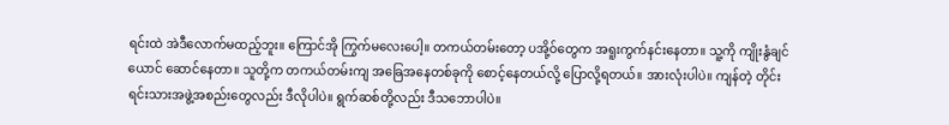ရင်းထဲ အဲဒီလောက်မထည့်ဘူး။ ကြောင်အို ကြွက်မလေးပေါ့။ တကယ်တမ်းတော့ ပအို့ဝ်တွေက အရူးကွက်နင်းနေတာ။ သူ့ကို ကျိုးနွံချင်ယောင် ဆောင်နေတာ။ သူတို့က တကယ်တမ်းကျ အခြေအနေတစ်ခုကို စောင့်နေတယ်လို့ ပြောလို့ရတယ်။ အားလုံးပါပဲ။ ကျန်တဲ့ တိုင်းရင်းသားအဖွဲ့အစည်းတွေလည်း ဒီလိုပါပဲ။ ရွက်ဆစ်တို့လည်း ဒီသဘောပါပဲ။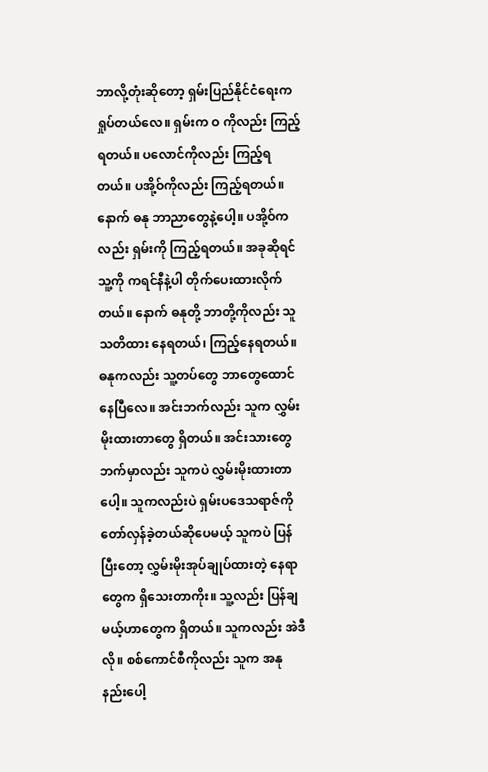ဘာလို့တုံးဆိုတော့ ရှမ်းပြည်နိုင်ငံရေးက ရှုပ်တယ်လေ။ ရှမ်းက ဝ ကိုလည်း ကြည့်ရတယ်။ ပလောင်ကိုလည်း ကြည့်ရတယ်။ ပအို့ဝ်ကိုလည်း ကြည့်ရတယ်။ နောက် ဓနု ဘာညာတွေနဲ့ပေါ့။ ပအို့ဝ်ကလည်း ရှမ်းကို ကြည့်ရတယ်။ အခုဆိုရင် သူ့ကို ကရင်နီနဲ့ပါ တိုက်ပေးထားလိုက်တယ်။ နောက် ဓနုတို့ ဘာတို့ကိုလည်း သူ သတိထား နေရတယ်၊ ကြည့်နေရတယ်။ ဓနုကလည်း သူ့တပ်တွေ ဘာတွေထောင်နေပြီလေ။ အင်းဘက်လည်း သူက လွှမ်းမိုးထားတာတွေ ရှိတယ်။ အင်းသားတွေဘက်မှာလည်း သူကပဲ လွှမ်းမိုးထားတာပေါ့။ သူကလည်းပဲ ရှမ်းပဒေသရာဇ်ကို တော်လှန်ခဲ့တယ်ဆိုပေမယ့် သူကပဲ ပြန်ပြီးတော့ လွှမ်းမိုးအုပ်ချုပ်ထားတဲ့ နေရာတွေက ရှိသေးတာကိုး။ သူ့လည်း ပြန်ချမယ့်ဟာတွေက ရှိတယ်။ သူကလည်း အဲဒီလို။ စစ်ကောင်စီကိုလည်း သူက အနုနည်းပေါ့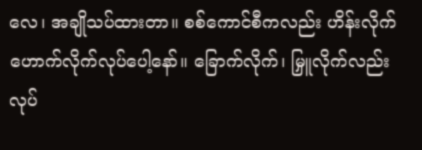လေ၊ အချိုသပ်ထားတာ။ စစ်ကောင်စီကလည်း ဟိန်းလိုက် ဟောက်လိုက်လုပ်ပေါ့နော်။ ခြောက်လိုက်၊ မြှူလိုက်လည်း လုပ်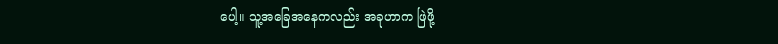ပေါ့။ သူ့အခြေအနေကလည်း အခုဟာက ဖြဲဖို့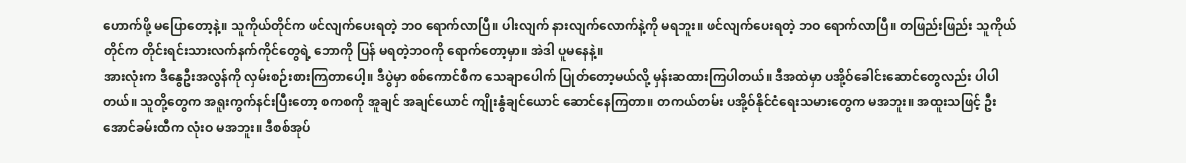ဟောက်ဖို့ မပြောတော့နဲ့။ သူကိုယ်တိုင်က ဖင်လျက်ပေးရတဲ့ ဘဝ ရောက်လာပြီ။ ပါးလျက် နားလျက်လောက်နဲ့ကို မရဘူး။ ဖင်လျက်ပေးရတဲ့ ဘဝ ရောက်လာပြီ။ တဖြည်းဖြည်း သူကိုယ်တိုင်က တိုင်းရင်းသားလက်နက်ကိုင်တွေရဲ့ ဘောကို ပြန် မရတဲ့ဘဝကို ရောက်တော့မှာ။ အဲဒါ ပူမနေနဲ့။
အားလုံးက ဒီနွေဦးအလွန်ကို လှမ်းစဉ်းစားကြတာပေါ့။ ဒီပွဲမှာ စစ်ကောင်စီက သေချာပေါက် ပြုတ်တော့မယ်လို့ မှန်းဆထားကြပါတယ်။ ဒီအထဲမှာ ပအို့ဝ်ခေါင်းဆောင်တွေလည်း ပါပါတယ်။ သူတို့တွေက အရူးကွက်နင်းပြီးတော့ စကစကို အူချင် အချင်ယောင် ကျိုးနွံချင်ယောင် ဆောင်နေကြတာ။ တကယ်တမ်း ပအို့ဝ်နိုင်ငံရေးသမားတွေက မအဘူး။ အထူးသဖြင့် ဦးအောင်ခမ်းထီက လုံးဝ မအဘူး။ ဒီစစ်အုပ်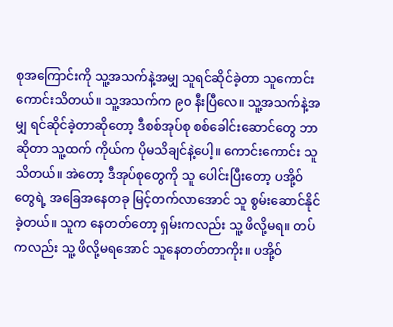စုအကြောင်းကို သူ့အသက်နဲ့အမျှ သူရင်ဆိုင်ခဲ့တာ သူကောင်းကောင်းသိတယ်။ သူ့အသက်က ၉၀ နီးပြီလေ။ သူ့အသက်နဲ့အမျှ ရင်ဆိုင်ခဲ့တာဆိုတော့ ဒီစစ်အုပ်စု စစ်ခေါင်းဆောင်တွေ ဘာဆိုတာ သူ့ထက် ကိုယ်က ပိုမသိချင်နဲ့ပေါ့။ ကောင်းကောင်း သူ သိတယ်။ အဲတော့ ဒီအုပ်စုတွေကို သူ ပေါင်းပြီးတော့ ပအို့ဝ်တွေရဲ့ အခြေအနေတခု မြင့်တက်လာအောင် သူ စွမ်းဆောင်နိုင်ခဲ့တယ်။ သူက နေတတ်တော့ ရှမ်းကလည်း သူ့ ဖိလို့မရ။ တပ်ကလည်း သူ့ ဖိလို့မရအောင် သူနေတတ်တာကိုး။ ပအို့ဝ်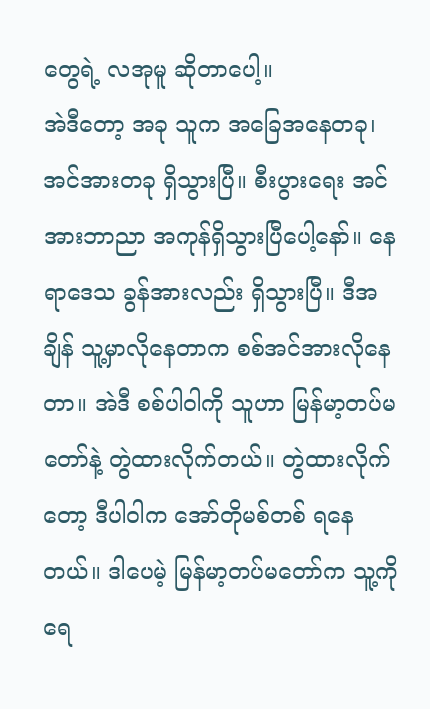တွေရဲ့ လအုမူ ဆိုတာပေါ့။
အဲဒီတော့ အခု သူက အခြေအနေတခု၊ အင်အားတခု ရှိသွားပြီ။ စီးပွားရေး အင်အားဘာညာ အကုန်ရှိသွားပြီပေါ့နော်။ နေရာဒေသ ခွန်အားလည်း ရှိသွားပြီ။ ဒီအချိန် သူ့မှာလိုနေတာက စစ်အင်အားလိုနေတာ။ အဲဒီ စစ်ပါဝါကို သူဟာ မြန်မာ့တပ်မတော်နဲ့ တွဲထားလိုက်တယ်။ တွဲထားလိုက်တော့ ဒီပါဝါက အော်တိုမစ်တစ် ရနေတယ်။ ဒါပေမဲ့ မြန်မာ့တပ်မတော်က သူ့ကို ရေ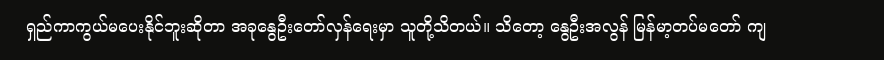ရှည်ကာကွယ်မပေးနိုင်ဘူးဆိုတာ အခုနွေဦးတော်လှန်ရေးမှာ သူတို့သိတယ်။ သိတော့ နွေဦးအလွန် မြန်မာ့တပ်မတော် ကျ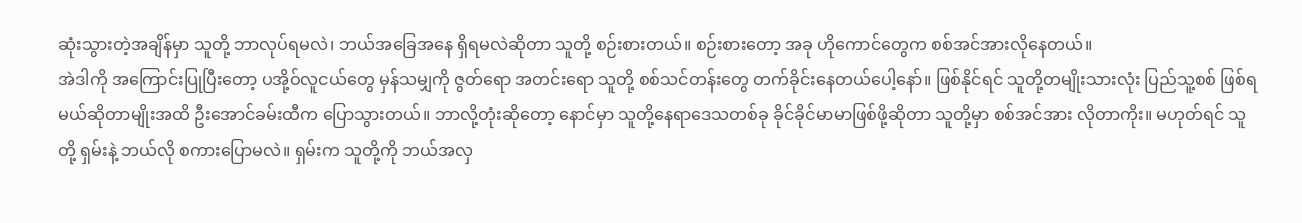ဆုံးသွားတဲ့အချိန်မှာ သူတို့ ဘာလုပ်ရမလဲ၊ ဘယ်အခြေအနေ ရှိရမလဲဆိုတာ သူတို့ စဉ်းစားတယ်။ စဉ်းစားတော့ အခု ဟိုကောင်တွေက စစ်အင်အားလိုနေတယ်။
အဲဒါကို အကြောင်းပြုပြီးတော့ ပအို့ဝ်လူငယ်တွေ မှန်သမျှကို ဇွတ်ရော အတင်းရော သူတို့ စစ်သင်တန်းတွေ တက်ခိုင်းနေတယ်ပေါ့နော်။ ဖြစ်နိုင်ရင် သူတို့တမျိုးသားလုံး ပြည်သူ့စစ် ဖြစ်ရမယ်ဆိုတာမျိုးအထိ ဦးအောင်ခမ်းထီက ပြောသွားတယ်။ ဘာလို့တုံးဆိုတော့ နောင်မှာ သူတို့နေရာဒေသတစ်ခု ခိုင်ခိုင်မာမာဖြစ်ဖို့ဆိုတာ သူတို့မှာ စစ်အင်အား လိုတာကိုး။ မဟုတ်ရင် သူတို့ ရှမ်းနဲ့ ဘယ်လို စကားပြောမလဲ။ ရှမ်းက သူတို့ကို ဘယ်အလှ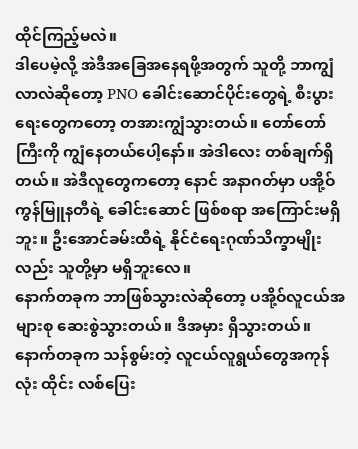ထိုင်ကြည့်မလဲ။
ဒါပေမဲ့လို့ အဲဒီအခြေအနေရဖို့အတွက် သူတို့ ဘာကျွံလာလဲဆိုတော့ PNO ခေါင်းဆောင်ပိုင်းတွေရဲ့ စီးပွားရေးတွေကတော့ တအားကျွံသွားတယ်။ တော်တော်ကြီးကို ကျွံနေတယ်ပေါ့နော်။ အဲဒါလေး တစ်ချက်ရှိတယ်။ အဲဒီလူတွေကတော့ နောင် အနာဂတ်မှာ ပအို့ဝ်ကွန်မြူနတီရဲ့ ခေါင်းဆောင် ဖြစ်စရာ အကြောင်းမရှိဘူး။ ဦးအောင်ခမ်းထီရဲ့ နိုင်ငံရေးဂုဏ်သိက္ခာမျိုးလည်း သူတို့မှာ မရှိဘူးလေ။
နောက်တခုက ဘာဖြစ်သွားလဲဆိုတော့ ပအို့ဝ်လူငယ်အများစု ဆေးစွဲသွားတယ်။ ဒီအမှား ရှိသွားတယ်။ နောက်တခုက သန်စွမ်းတဲ့ လူငယ်လူရွယ်တွေအကုန်လုံး ထိုင်း လစ်ပြေး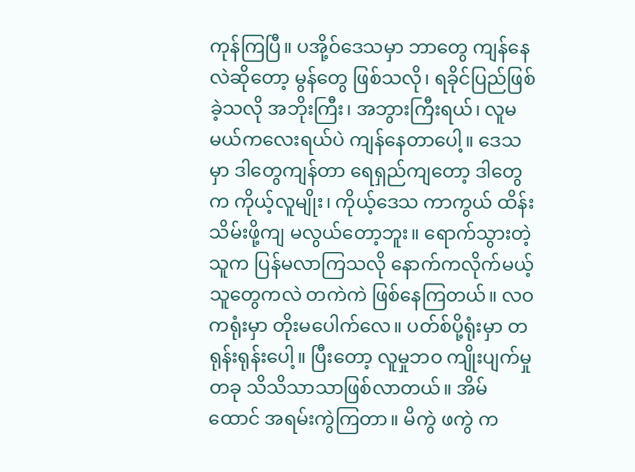ကုန်ကြပြီ။ ပအို့ဝ်ဒေသမှာ ဘာတွေ ကျန်နေလဲဆိုတော့ မွန်တွေ ဖြစ်သလို၊ ရခိုင်ပြည်ဖြစ်ခဲ့သလို အဘိုးကြီး၊ အဘွားကြီးရယ်၊ လူမမယ်ကလေးရယ်ပဲ ကျန်နေတာပေါ့။ ဒေသမှာ ဒါတွေကျန်တာ ရေရှည်ကျတော့ ဒါတွေက ကိုယ့်လူမျိုး၊ ကိုယ့်ဒေသ ကာကွယ် ထိန်းသိမ်းဖို့ကျ မလွယ်တော့ဘူး။ ရောက်သွားတဲ့သူက ပြန်မလာကြသလို နောက်ကလိုက်မယ့်သူတွေကလဲ တကဲကဲ ဖြစ်နေကြတယ်။ လဝကရုံးမှာ တိုးမပေါက်လေ။ ပတ်စ်ပို့ရုံးမှာ တရုန်းရုန်းပေါ့။ ပြီးတော့ လူမှုဘဝ ကျိုးပျက်မှုတခု သိသိသာသာဖြစ်လာတယ်။ အိမ်ထောင် အရမ်းကွဲကြတာ။ မိကွဲ ဖကွဲ က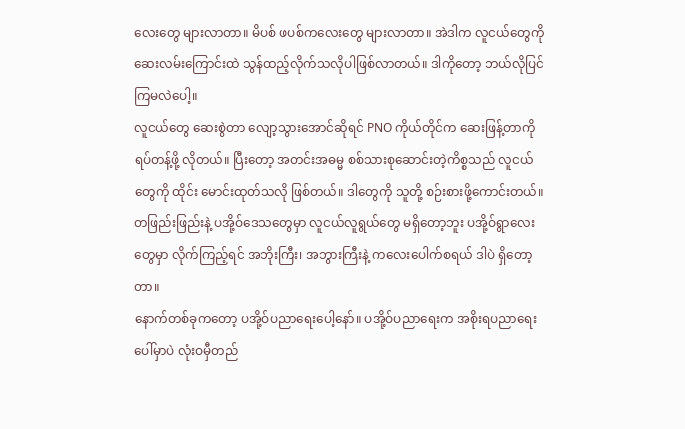လေးတွေ များလာတာ။ မိပစ် ဖပစ်ကလေးတွေ များလာတာ။ အဲဒါက လူငယ်တွေကို ဆေးလမ်းကြောင်းထဲ သွန်ထည့်လိုက်သလိုပါဖြစ်လာတယ်။ ဒါကိုတော့ ဘယ်လိုပြင်ကြမလဲပေါ့။
လူငယ်တွေ ဆေးစွဲတာ လျော့သွားအောင်ဆိုရင် PNO ကိုယ်တိုင်က ဆေးဖြန့်တာကို ရပ်တန့်ဖို့ လိုတယ်။ ပြီးတော့ အတင်းအဓမ္မ စစ်သားစုဆောင်းတဲ့ကိစ္စသည် လူငယ်တွေကို ထိုင်း မောင်းထုတ်သလို ဖြစ်တယ်။ ဒါတွေကို သူတို့ စဉ်းစားဖို့ကောင်းတယ်။ တဖြည်းဖြည်းနဲ့ ပအို့ဝ်ဒေသတွေမှာ လူငယ်လူရွယ်တွေ မရှိတော့ဘူး ပအို့ဝ်ရွာလေးတွေမှာ လိုက်ကြည့်ရင် အဘိုးကြီး၊ အဘွားကြီးနဲ့ ကလေးပေါက်စရယ် ဒါပဲ ရှိတော့တာ။
နောက်တစ်ခုကတော့ ပအို့ဝ်ပညာရေးပေါ့နော်။ ပအို့ဝ်ပညာရေးက အစိုးရပညာရေးပေါ်မှာပဲ လုံးဝမှီတည်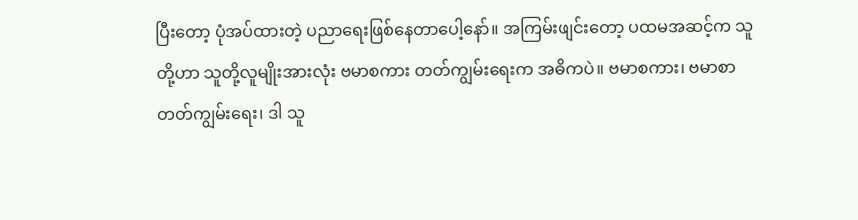ပြီးတော့ ပုံအပ်ထားတဲ့ ပညာရေးဖြစ်နေတာပေါ့နော်။ အကြမ်းဖျင်းတော့ ပထမအဆင့်က သူတို့ဟာ သူတို့လူမျိုးအားလုံး ဗမာစကား တတ်ကျွမ်းရေးက အဓိကပဲ။ ဗမာစကား၊ ဗမာစာတတ်ကျွမ်းရေး၊ ဒါ သူ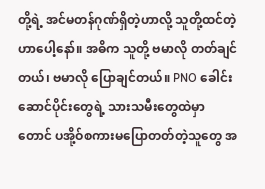တို့ရဲ့ အင်မတန်ဂုဏ်ရှိတဲ့ဟာလို့ သူတို့ထင်တဲ့ဟာပေါ့နော်။ အဓိက သူတို့ ဗမာလို တတ်ချင်တယ်၊ ဗမာလို ပြောချင်တယ်။ PNO ခေါင်းဆောင်ပိုင်းတွေရဲ့ သားသမီးတွေထဲမှာတောင် ပအို့ဝ်စကားမပြောတတ်တဲ့သူတွေ အ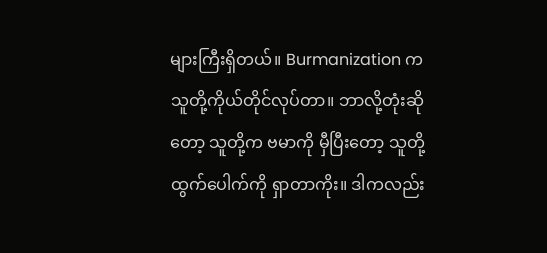များကြီးရှိတယ်။ Burmanization က သူတို့ကိုယ်တိုင်လုပ်တာ။ ဘာလို့တုံးဆိုတော့ သူတို့က ဗမာကို မှီပြီးတော့ သူတို့ထွက်ပေါက်ကို ရှာတာကိုး။ ဒါကလည်း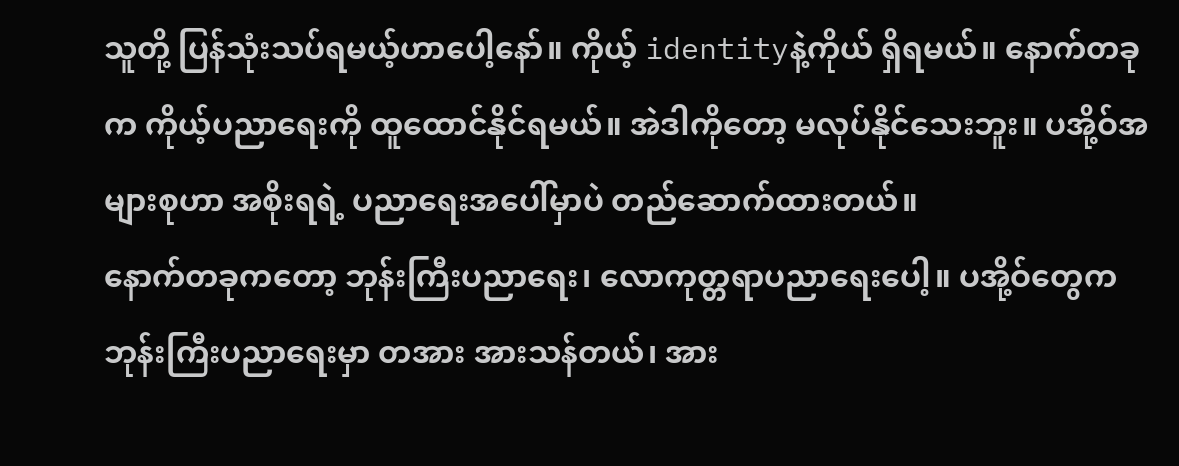သူတို့ ပြန်သုံးသပ်ရမယ့်ဟာပေါ့နော်။ ကိုယ့် identityနဲ့ကိုယ် ရှိရမယ်။ နောက်တခုက ကိုယ့်ပညာရေးကို ထူထောင်နိုင်ရမယ်။ အဲဒါကိုတော့ မလုပ်နိုင်သေးဘူး။ ပအို့ဝ်အများစုဟာ အစိုးရရဲ့ ပညာရေးအပေါ်မှာပဲ တည်ဆောက်ထားတယ်။
နောက်တခုကတော့ ဘုန်းကြီးပညာရေး၊ လောကုတ္တရာပညာရေးပေါ့။ ပအို့ဝ်တွေက ဘုန်းကြီးပညာရေးမှာ တအား အားသန်တယ်၊ အား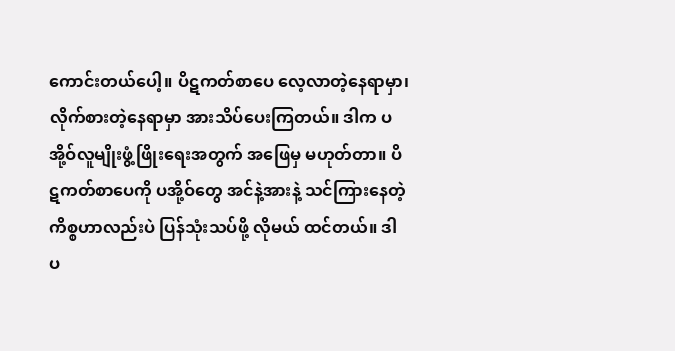ကောင်းတယ်ပေါ့။ ပိဋကတ်စာပေ လေ့လာတဲ့နေရာမှာ၊ လိုက်စားတဲ့နေရာမှာ အားသိပ်ပေးကြတယ်။ ဒါက ပအို့ဝ်လူမျိုးဖွံ့ဖြိုးရေးအတွက် အဖြေမှ မဟုတ်တာ။ ပိဋကတ်စာပေကို ပအို့ဝ်တွေ အင်နဲ့အားနဲ့ သင်ကြားနေတဲ့ကိစ္စဟာလည်းပဲ ပြန်သုံးသပ်ဖို့ လိုမယ် ထင်တယ်။ ဒါ ပ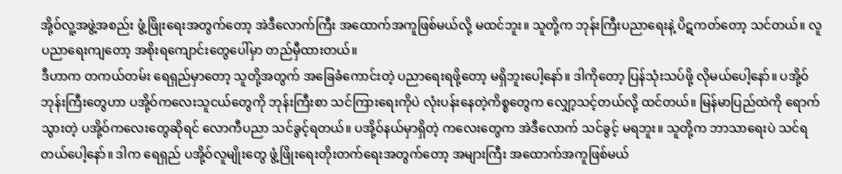အို့ဝ်လူ့အဖွဲ့အစည်း ဖွံ့ဖြိုးရေးအတွက်တော့ အဲဒီလောက်ကြီး အထောက်အကူဖြစ်မယ်လို့ မထင်ဘူး။ သူတို့က ဘုန်းကြီးပညာရေးနဲ့ ပိဋကတ်တော့ သင်တယ်။ လူပညာရေးကျတော့ အစိုးရကျောင်းတွေပေါ်မှာ တည်မှီထားတယ်။
ဒီဟာက တကယ်တမ်း ရေရှည်မှာတော့ သူတို့အတွက် အခြေခံကောင်းတဲ့ ပညာရေးရဖို့တော့ မရှိဘူးပေါ့နော်။ ဒါကိုတော့ ပြန်သုံးသပ်ဖို့ လိုမယ်ပေါ့နော်။ ပအို့ဝ်ဘုန်းကြီးတွေဟာ ပအို့ဝ်ကလေးသူငယ်တွေကို ဘုန်းကြီးစာ သင်ကြားရေးကိုပဲ လုံးပန်းနေတဲ့ကိစ္စတွေက လျှော့သင့်တယ်လို့ ထင်တယ်။ မြန်မာပြည်ထဲကို ရောက်သွားတဲ့ ပအို့ဝ်ကလေးတွေဆိုရင် လောကီပညာ သင်ခွင့်ရတယ်။ ပအို့ဝ်နယ်မှာရှိတဲ့ ကလေးတွေက အဲဒီလောက် သင်ခွင့် မရဘူး။ သူတို့က ဘာသာရေးပဲ သင်ရတယ်ပေါ့နော်။ ဒါက ရေရှည် ပအို့ဝ်လူမျိုးတွေ ဖွံ့ဖြိုးရေးတိုးတက်ရေးအတွက်တော့ အများကြီး အထောက်အကူဖြစ်မယ်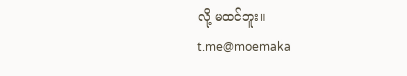လို့ မထင်ဘူး။
t.me@moemaka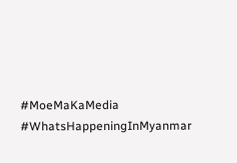#MoeMaKaMedia
#WhatsHappeningInMyanmar